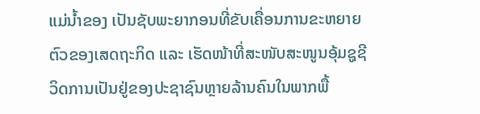ແມ່ນໍ້າຂອງ ເປັນຊັບພະຍາກອນທີ່ຂັບເຄື່ອນການຂະຫຍາຍຕົວຂອງເສດຖະກິດ ແລະ ເຮັດໜ້າທີ່ສະໜັບສະໜູນອຸ້ມຊູຊີວິດການເປັນຢູ່ຂອງປະຊາຊົນຫຼາຍລ້ານຄົນໃນພາກພື້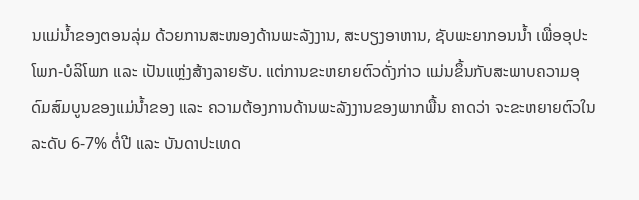ນແມ່ນໍ້າຂອງຕອນລຸ່ມ ດ້ວຍການສະໜອງດ້ານພະລັງງານ, ສະບຽງອາຫານ, ຊັບພະຍາກອນນໍ້າ ເພື່ອອຸປະໂພກ-ບໍລິໂພກ ແລະ ເປັນແຫຼ່ງສ້າງລາຍຮັບ. ແຕ່ການຂະຫຍາຍຕົວດັ່ງກ່າວ ແມ່ນຂຶ້ນກັບສະພາບຄວາມອຸດົມສົມບູນຂອງແມ່ນໍ້າຂອງ ແລະ ຄວາມຕ້ອງການດ້ານພະລັງງານຂອງພາກພື້ນ ຄາດວ່າ ຈະຂະຫຍາຍຕົວໃນລະດັບ 6-7% ຕໍ່ປີ ແລະ ບັນດາປະເທດ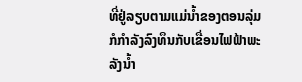ທີ່ຢູ່ລຽບຕາມແມ່ນໍ້າຂອງຕອນລຸ່ມ ກໍກໍາລັງລົງທຶນກັບເຂື່ອນໄຟຟ້າພະລັງນໍ້າ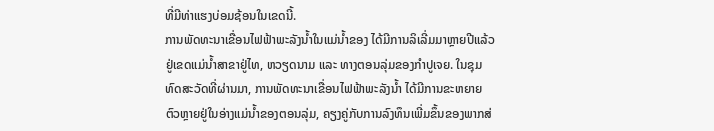ທີ່ມີທ່າແຮງບ່ອມຊ້ອນໃນເຂດນີ້.
ການພັດທະນາເຂື່ອນໄຟຟ້າພະລັງນໍ້າໃນແມ່ນ້ຳຂອງ ໄດ້ມີການລິເລີ່ມມາຫຼາຍປີແລ້ວຢູ່ເຂດແມ່ນ້ຳສາຂາຢູ່ໄທ, ຫວຽດນາມ ແລະ ທາງຕອນລຸ່ມຂອງກຳປູເຈຍ. ໃນຊຸມທົດສະວັດທີ່ຜ່ານມາ, ການພັດທະນາເຂື່ອນໄຟຟ້າພະລັງນໍ້າ ໄດ້ມີການຂະຫຍາຍຕົວຫຼາຍຢູ່ໃນອ່າງແມ່ນໍ້າຂອງຕອນລຸ່ມ, ຄຽງຄູ່ກັບການລົງທຶນເພີ່ມຂຶ້ນຂອງພາກສ່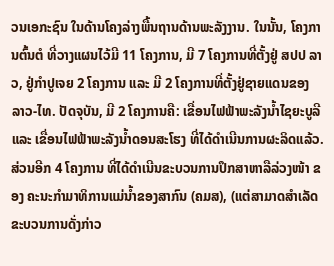ວນເອກະຊົນ ໃນດ້ານໂຄງລ່າງພື້ນຖານດ້ານພະລັງງານ. ໃນນັ້ນ, ໂຄງການຕົ້ນຕໍ ທີ່ວາງແຜນໄວ້ມີ 11 ໂຄງການ, ມີ 7 ໂຄງການທີ່ຕັ້ງຢູ່ ສປປ ລາວ, ຢູ່ກຳປູເຈຍ 2 ໂຄງການ ແລະ ມີ 2 ໂຄງການທີ່ຕັ້ງຢູ່ຊາຍແດນຂອງ ລາວ-ໄທ. ປັດຈຸບັນ, ມີ 2 ໂຄງການຄື: ເຂື່ອນໄຟຟ້າພະລັງນໍ້າໄຊຍະບູລີ ແລະ ເຂື່ອນໄຟຟ້າພະລັງນໍ້າດອນສະໂຮງ ທີ່ໄດ້ດໍາເນີນການຜະລິດແລ້ວ. ສ່ວນອີກ 4 ໂຄງການ ທີ່ໄດ້ດຳເນີນຂະບວນການປຶກສາຫາລືລ່ວງໜ້າ ຂອງ ຄະນະກຳມາທິການແມ່ນໍ້າຂອງສາກົນ (ຄມສ), (ແຕ່ສາມາດສໍາເລັດຂະບວນການດັ່ງກ່າວ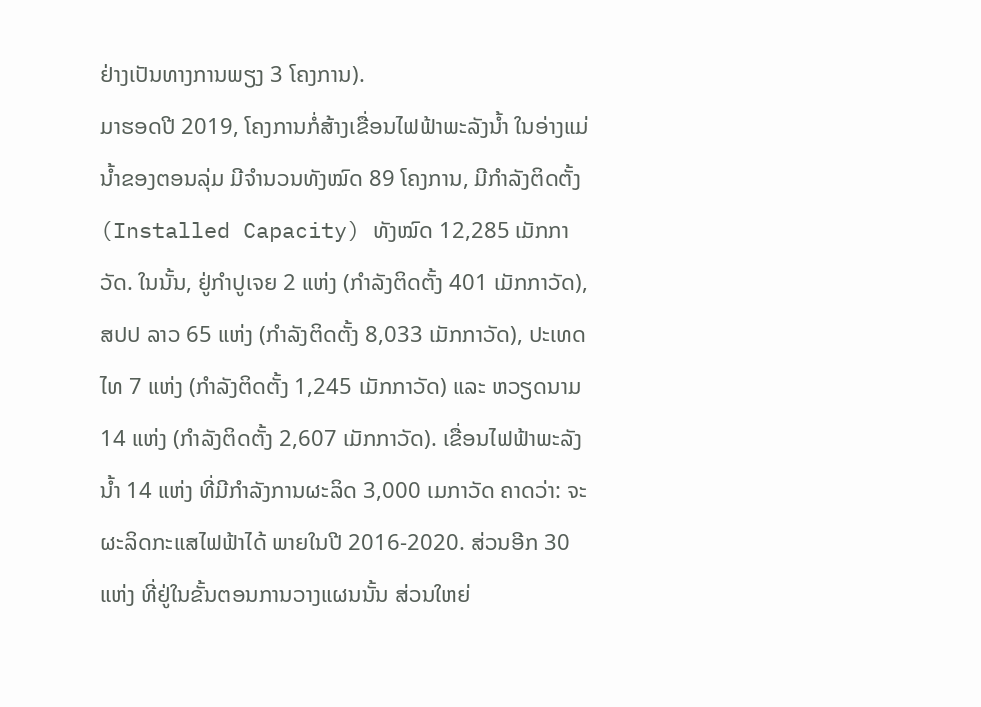ຢ່າງເປັນທາງການພຽງ 3 ໂຄງການ).
ມາຮອດປີ 2019, ໂຄງການກໍ່ສ້າງເຂື່ອນໄຟຟ້າພະລັງນໍ້າ ໃນອ່າງແມ່ນໍ້າຂອງຕອນລຸ່ມ ມີຈໍານວນທັງໝົດ 89 ໂຄງການ, ມີກຳລັງຕິດຕັ້ງ (Installed Capacity) ທັງໝົດ 12,285 ເມັກກາວັດ. ໃນນັ້ນ, ຢູ່ກຳປູເຈຍ 2 ແຫ່ງ (ກຳລັງຕິດຕັ້ງ 401 ເມັກກາວັດ), ສປປ ລາວ 65 ແຫ່ງ (ກຳລັງຕິດຕັ້ງ 8,033 ເມັກກາວັດ), ປະເທດໄທ 7 ແຫ່ງ (ກຳລັງຕິດຕັ້ງ 1,245 ເມັກກາວັດ) ແລະ ຫວຽດນາມ 14 ແຫ່ງ (ກຳລັງຕິດຕັ້ງ 2,607 ເມັກກາວັດ). ເຂື່ອນໄຟຟ້າພະລັງນໍ້າ 14 ແຫ່ງ ທີ່ມີກໍາລັງການຜະລິດ 3,000 ເມກາວັດ ຄາດວ່າ: ຈະຜະລິດກະແສໄຟຟ້າໄດ້ ພາຍໃນປີ 2016-2020. ສ່ວນອີກ 30 ແຫ່ງ ທີ່ຢູ່ໃນຂັ້ນຕອນການວາງແຜນນັ້ນ ສ່ວນໃຫຍ່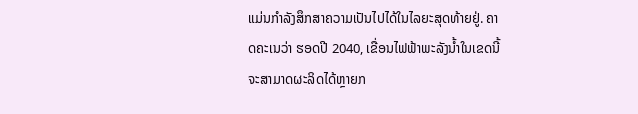ແມ່ນກໍາລັງສຶກສາຄວາມເປັນໄປໄດ້ໃນໄລຍະສຸດທ້າຍຢູ່. ຄາດຄະເນວ່າ ຮອດປີ 2040, ເຂື່ອນໄຟຟ້າພະລັງນໍ້າໃນເຂດນີ້ ຈະສາມາດຜະລິດໄດ້ຫຼາຍກ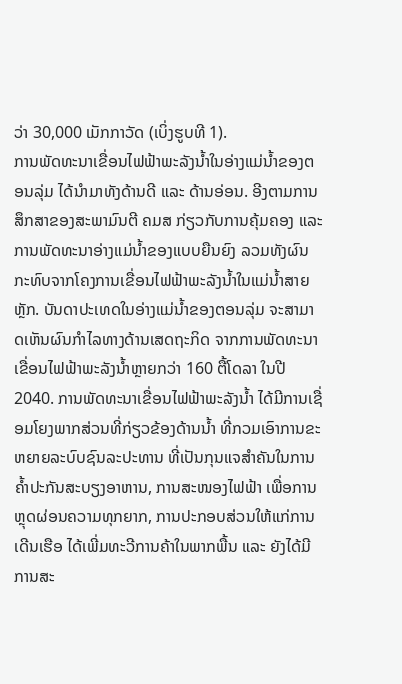ວ່າ 30,000 ເມັກກາວັດ (ເບິ່ງຮູບທີ 1).
ການພັດທະນາເຂື່ອນໄຟຟ້າພະລັງນໍ້າໃນອ່າງແມ່ນໍ້າຂອງຕອນລຸ່ມ ໄດ້ນໍາມາທັງດ້ານດີ ແລະ ດ້ານອ່ອນ. ອີງຕາມການສຶກສາຂອງສະພາມົນຕີ ຄມສ ກ່ຽວກັບການຄຸ້ມຄອງ ແລະ ການພັດທະນາອ່າງແມ່ນໍ້າຂອງແບບຍືນຍົງ ລວມທັງຜົນກະທົບຈາກໂຄງການເຂື່ອນໄຟຟ້າພະລັງນໍ້າໃນແມ່ນໍ້າສາຍຫຼັກ. ບັນດາປະເທດໃນອ່າງແມ່ນໍ້າຂອງຕອນລຸ່ມ ຈະສາມາດເຫັນຜົນກໍາໄລທາງດ້ານເສດຖະກິດ ຈາກການພັດທະນາເຂື່ອນໄຟຟ້າພະລັງນໍ້າຫຼາຍກວ່າ 160 ຕື້ໂດລາ ໃນປີ 2040. ການພັດທະນາເຂື່ອນໄຟຟ້າພະລັງນໍ້າ ໄດ້ມີການເຊື່ອມໂຍງພາກສ່ວນທີ່ກ່ຽວຂ້ອງດ້ານນໍ້າ ທີ່ກວມເອົາການຂະຫຍາຍລະບົບຊົນລະປະທານ ທີ່ເປັນກຸນແຈສໍາຄັນໃນການຄ້ຳປະກັນສະບຽງອາຫານ, ການສະໜອງໄຟຟ້າ ເພື່ອການຫຼຸດຜ່ອນຄວາມທຸກຍາກ, ການປະກອບສ່ວນໃຫ້ແກ່ການເດີນເຮືອ ໄດ້ເພີ່ມທະວີການຄ້າໃນພາກພື້ນ ແລະ ຍັງໄດ້ມີການສະ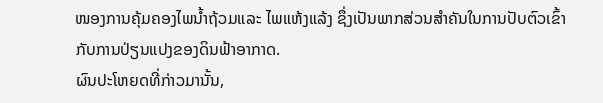ໜອງການຄຸ້ມຄອງໄພນ້ຳຖ້ວມແລະ ໄພແຫ້ງແລ້ງ ຊຶ່ງເປັນພາກສ່ວນສຳຄັນໃນການປັບຕົວເຂົ້າກັບການປ່ຽນແປງຂອງດິນຟ້າອາກາດ.
ຜົນປະໂຫຍດທີ່ກ່າວມານັ້ນ,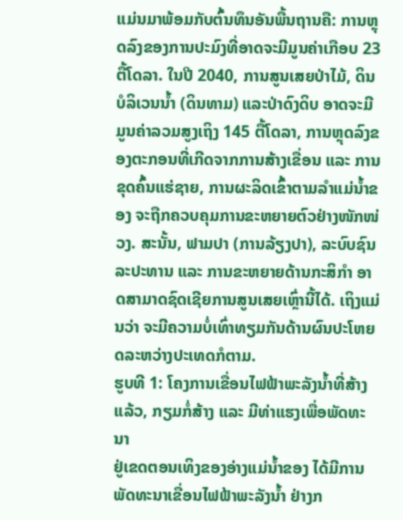ແມ່ນມາພ້ອມກັບຕົ້ນທຶນອັນພື້ນຖານຄື: ການຫຼຸດລົງຂອງການປະມົງທີ່ອາດຈະມີມູນຄ່າເກືອບ 23 ຕື້ໂດລາ. ໃນປີ 2040, ການສູນເສຍປ່າໄມ້, ດິນບໍລິເວນນໍ້າ (ດິນທາມ) ແລະປ່າດົງດິບ ອາດຈະມີມູນຄ່າລວມສູງເຖິງ 145 ຕື້ໂດລາ, ການຫຼຸດລົງຂອງຕະກອນທີ່ເກີດຈາກການສ້າງເຂື່ອນ ແລະ ການຂຸດຄົ້ນແຮ່ຊາຍ, ການຜະລິດເຂົ້າຕາມລຳແມ່ນ້ຳຂອງ ຈະຖືກຄວບຄຸມການຂະຫຍາຍຕົວຢ່າງໜັກໜ່ວງ. ສະນັ້ນ, ຟາມປາ (ການລ້ຽງປາ), ລະບົບຊົນລະປະທານ ແລະ ການຂະຫຍາຍດ້ານກະສິກຳ ອາດສາມາດຊົດເຊີຍການສູນເສຍເຫຼົ່ານີ້ໄດ້. ເຖິງແມ່ນວ່າ ຈະມີຄວາມບໍ່ເທົ່າທຽມກັນດ້ານຜົນປະໂຫຍດລະຫວ່າງປະເທດກໍຕາມ.
ຮູບທີ 1: ໂຄງການເຂື່ອນໄຟຟ້າພະລັງນໍ້າທີ່ສ້າງແລ້ວ, ກຽມກໍ່ສ້າງ ແລະ ມີທ່າແຮງເພື່ອພັດທະນາ
ຢູ່ເຂດຕອນເທິງຂອງອ່າງແມ່ນ້ຳຂອງ ໄດ້ມີການພັດທະນາເຂື່ອນໄຟຟ້າພະລັງນ້ຳ ຢ່າງກ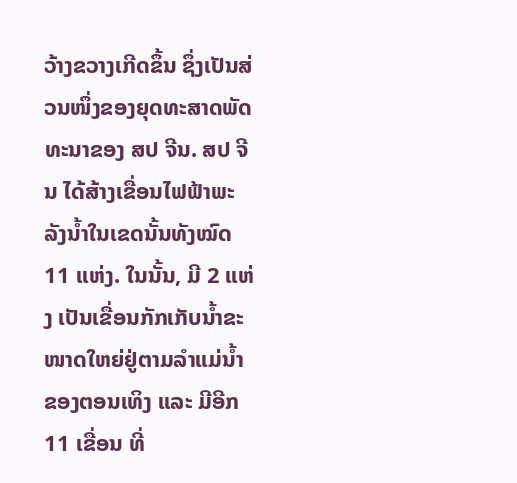ວ້າງຂວາງເກີດຂຶ້ນ ຊຶ່ງເປັນສ່ວນໜຶ່ງຂອງຍຸດທະສາດພັດທະນາຂອງ ສປ ຈີນ. ສປ ຈີນ ໄດ້ສ້າງເຂື່ອນໄຟຟ້າພະລັງນໍ້າໃນເຂດນັ້ນທັງໝົດ 11 ແຫ່ງ. ໃນນັ້ນ, ມີ 2 ແຫ່ງ ເປັນເຂື່ອນກັກເກັບນ້ຳຂະໜາດໃຫຍ່ຢູ່ຕາມລຳແມ່ນ້ຳຂອງຕອນເທິງ ແລະ ມີອີກ 11 ເຂື່ອນ ທີ່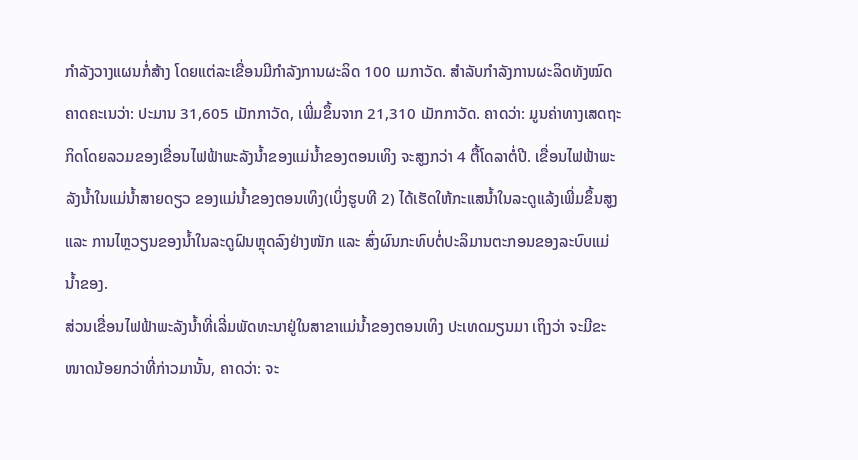ກໍາລັງວາງແຜນກໍ່ສ້າງ ໂດຍແຕ່ລະເຂື່ອນມີກຳລັງການຜະລິດ 100 ເມກາວັດ. ສໍາລັບກໍາລັງການຜະລິດທັງໝົດຄາດຄະເນວ່າ: ປະມານ 31,605 ເມັກກາວັດ, ເພີ່ມຂຶ້ນຈາກ 21,310 ເມັກກາວັດ. ຄາດວ່າ: ມູນຄ່າທາງເສດຖະກິດໂດຍລວມຂອງເຂື່ອນໄຟຟ້າພະລັງນໍ້າຂອງແມ່ນໍ້າຂອງຕອນເທິງ ຈະສູງກວ່າ 4 ຕື້ໂດລາຕໍ່ປີ. ເຂື່ອນໄຟຟ້າພະລັງນໍ້າໃນແມ່ນໍ້າສາຍດຽວ ຂອງແມ່ນໍ້າຂອງຕອນເທິງ(ເບິ່ງຮູບທີ 2) ໄດ້ເຮັດໃຫ້ກະແສນໍ້າໃນລະດູແລ້ງເພີ່ມຂຶ້ນສູງ ແລະ ການໄຫຼວຽນຂອງນໍ້າໃນລະດູຝົນຫຼຸດລົງຢ່າງໜັກ ແລະ ສົ່ງຜົນກະທົບຕໍ່ປະລິມານຕະກອນຂອງລະບົບແມ່ນໍ້າຂອງ.
ສ່ວນເຂື່ອນໄຟຟ້າພະລັງນໍ້າທີ່ເລີ່ມພັດທະນາຢູ່ໃນສາຂາແມ່ນໍ້າຂອງຕອນເທິງ ປະເທດມຽນມາ ເຖິງວ່າ ຈະມີຂະໜາດນ້ອຍກວ່າທີ່ກ່າວມານັ້ນ, ຄາດວ່າ: ຈະ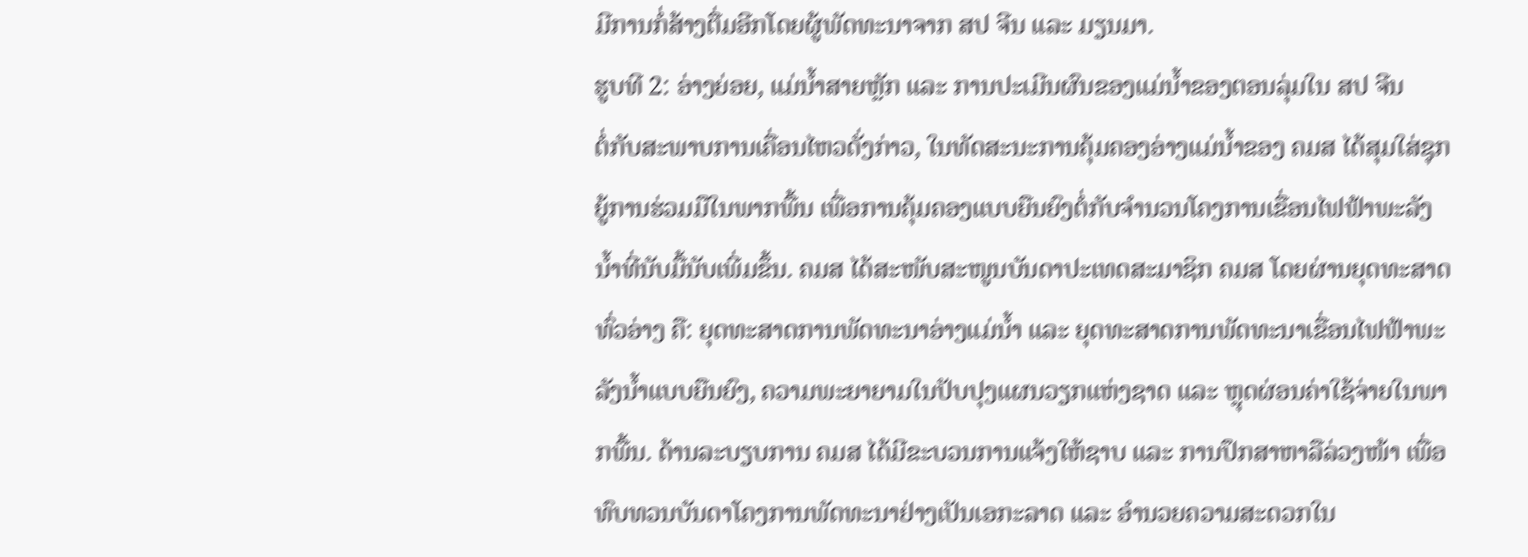ມີການກໍ່ສ້າງຕື່ມອີກໂດຍຜູ້ພັດທະນາຈາກ ສປ ຈີນ ແລະ ມຽນມາ.
ຮູບທີ 2: ອ່າງຍ່ອຍ, ແມ່ນໍ້າສາຍຫຼັກ ແລະ ການປະເມີນຜົນຂອງແມ່ນໍ້າຂອງຕອນລຸ່ມໃນ ສປ ຈີນ
ຕໍ່ກັບສະພາບການເຄື່ອນໄຫວດັ່ງກ່າວ, ໃນທັດສະນະການຄຸ້ມຄອງອ່າງແມ່ນ້ຳຂອງ ຄມສ ໄດ້ສຸມໃສ່ຊຸກຍູ້ການຮ່ວມມືໃນພາກພື້ນ ເພື່ອການຄຸ້ມຄອງແບບຍືນຍົງຕໍ່ກັບຈຳນວນໂຄງການເຂື່ອນໄຟຟ້າພະລັງນໍ້າທີ່ນັບມື້ນັບເພີ່ມຂຶ້ນ. ຄມສ ໄດ້ສະໜັບສະໜູນບັນດາປະເທດສະມາຊິກ ຄມສ ໂດຍຜ່ານຍຸດທະສາດທົ່ວອ່າງ ຄື: ຍຸດທະສາດການພັດທະນາອ່າງແມ່ນໍ້າ ແລະ ຍຸດທະສາດການພັດທະນາເຂື່ອນໄຟຟ້າພະລັງນໍ້າແບບຍືນຍົງ, ຄວາມພະຍາຍາມໃນປັບປຸງແຜນວຽກແຫ່ງຊາດ ແລະ ຫຼຸດຜ່ອນຄ່າໃຊ້ຈ່າຍໃນພາກພື້ນ. ດ້ານລະບຽບການ ຄມສ ໄດ້ມີຂະບວນການແຈ້ງໃຫ້ຊາບ ແລະ ການປຶກສາຫາລືລ່ວງໜ້າ ເພື່ອທົບທວນບັນດາໂຄງການພັດທະນາຢ່າງເປັນເອກະລາດ ແລະ ອຳນວຍຄວາມສະດວກໃນ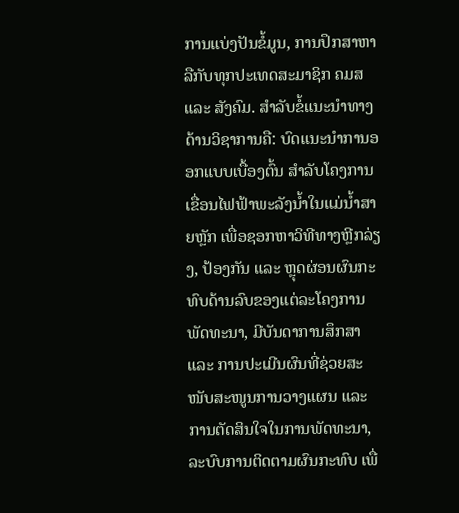ການແບ່ງປັນຂໍ້ມູນ, ການປຶກສາຫາລືກັບທຸກປະເທດສະມາຊິກ ຄມສ ແລະ ສັງຄົມ. ສໍາລັບຂໍ້ແນະນຳທາງດ້ານວິຊາການຄື: ບົດແນະນຳການອອກແບບເບື້ອງຕົ້ນ ສຳລັບໂຄງການເຂື່ອນໄຟຟ້າພະລັງນໍ້າໃນແມ່ນໍ້າສາຍຫຼັກ ເພື່ອຊອກຫາວິທີທາງຫຼີກລ່ຽງ, ປ້ອງກັນ ແລະ ຫຼຸດຜ່ອນຜົນກະທົບດ້ານລົບຂອງແຕ່ລະໂຄງການພັດທະນາ, ມີບັນດາການສຶກສາ ແລະ ການປະເມີນຜົນທີ່ຊ່ວຍສະໜັບສະໜູນການວາງແຜນ ແລະ ການຕັດສິນໃຈໃນການພັດທະນາ, ລະບົບການຕິດຕາມຜົນກະທົບ ເພື່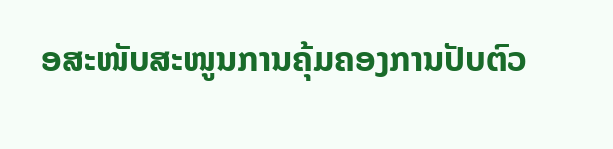ອສະໜັບສະໜູນການຄຸ້ມຄອງການປັບຕົວ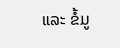ແລະ ຂໍ້ມູ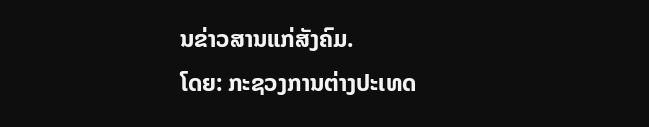ນຂ່າວສານແກ່ສັງຄົມ.
ໂດຍ: ກະຊວງການຕ່າງປະເທດ